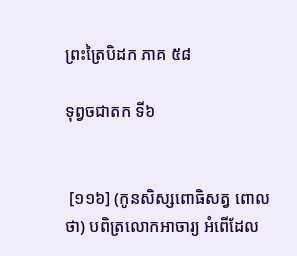ព្រះត្រៃបិដក ភាគ ៥៨

ទុព្វចជាតក ទី៦


 [១១៦] (កូនសិស្សពោធិសត្វ ពោលថា) បពិត្រលោកអាចារ្យ អំពើដែល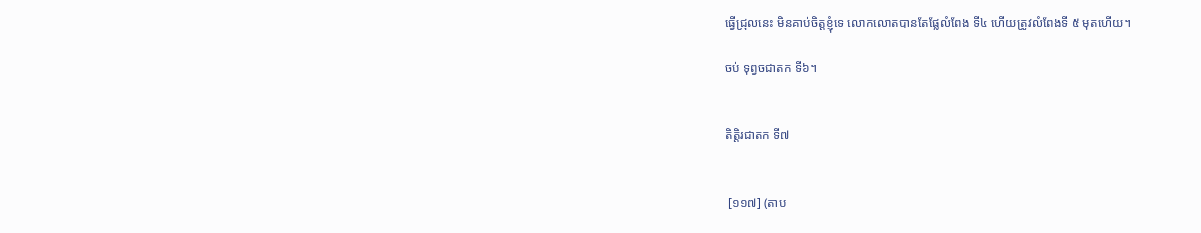ធ្វើជ្រុលនេះ មិនគាប់ចិត្តខ្ញុំទេ លោកលោតបានតែផ្លែលំពែង ទី៤ ហើយត្រូវលំពែងទី ៥ មុតហើយ។

ចប់ ទុព្វចជាតក ទី៦។


តិត្តិរជាតក ទី៧


 [១១៧] (តាប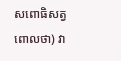សពោធិសត្វ ពោលថា) វា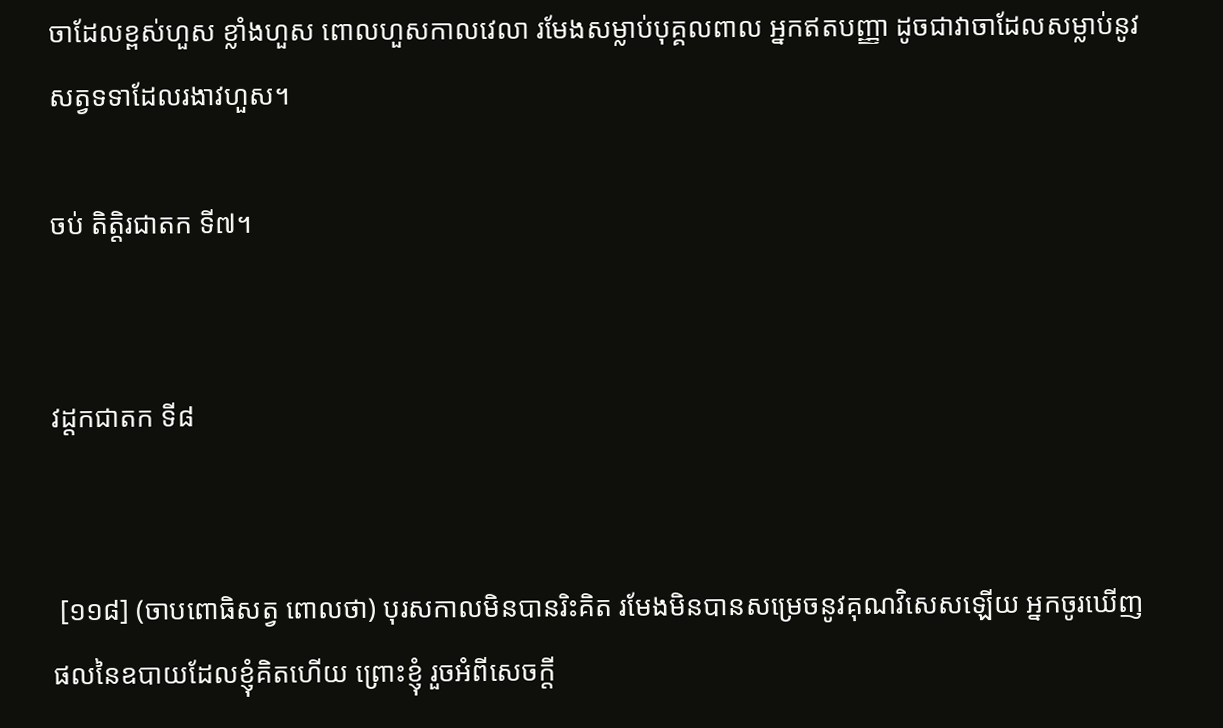ចាដែលខ្ពស់ហួស ខ្លាំងហួស ពោលហួសកាលវេលា រមែងសម្លាប់បុគ្គលពាល អ្នកឥតបញ្ញា ដូចជាវាចាដែលសម្លាប់នូវសត្វទទាដែលរងាវហួស។

ចប់ តិត្តិរជាតក ទី៧។


វដ្តកជាតក ទី៨


 [១១៨] (ចាបពោធិសត្វ ពោលថា) បុរសកាលមិនបានរិះគិត រមែងមិនបានសម្រេចនូវគុណវិសេសឡើយ អ្នកចូរឃើញផលនៃឧបាយដែលខ្ញុំគិតហើយ ព្រោះខ្ញុំ រួចអំពីសេចក្តី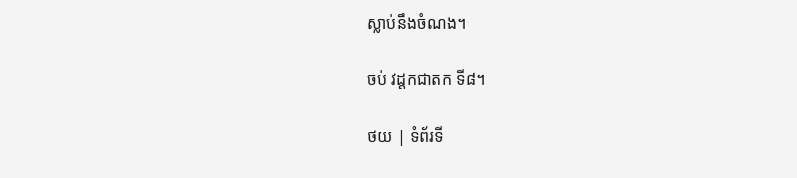ស្លាប់នឹងចំណង។

ចប់ វដ្តកជាតក ទី៨។

ថយ | ទំព័រទី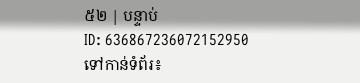៥២ | បន្ទាប់
ID: 636867236072152950
ទៅកាន់ទំព័រ៖